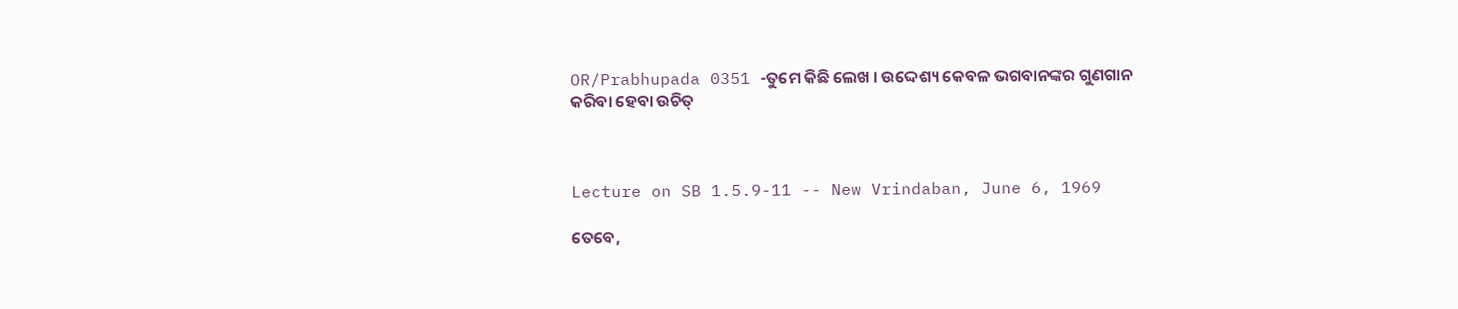OR/Prabhupada 0351 -ତୁମେ କିଛି ଲେଖ । ଉଦ୍ଦେଶ୍ୟ କେବଳ ଭଗବାନଙ୍କର ଗୁଣଗାନ କରିବା ହେବା ଉଚିତ୍



Lecture on SB 1.5.9-11 -- New Vrindaban, June 6, 1969

ତେବେ,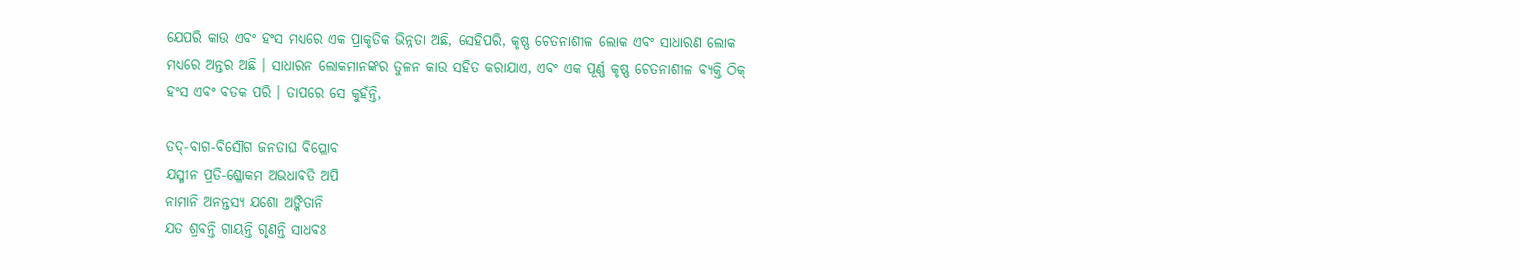ଯେପରି କାଉ ଏବଂ ହଂସ ମଧ୍ୟରେ ଏକ ପ୍ରାକୃତିକ ଭିନ୍ନତା ଅଛି, ସେହିପରି, କୃଷ୍ଣ ଚେତନାଶୀଳ ଲୋକ ଏବଂ ସାଧାରଣ ଲୋକ ମଧ୍ୟରେ ଅନ୍ତର ଅଛି । ସାଧାରନ ଲୋକମାନଙ୍କର ତୁଳନ କାଉ ସହିତ କରାଯାଏ, ଏବଂ ଏକ ପୂର୍ଣ୍ଣ କୃଷ୍ଣ ଚେତନାଶୀଳ ବ୍ୟକ୍ତି ଠିକ୍ ହଂସ ଏବଂ ବତକ ପରି । ତାପରେ ସେ କୁହଁନ୍ତି,

ତଦ୍-ବାଗ-ବିର୍ସୌଗ ଜନତାଘ ବିପ୍ଳୋବ
ଯସ୍ମୀନ ପ୍ରତି-ଶ୍ଳୋକମ ଅଭଧାଵତି ଅପି
ନାମାନି ଅନନ୍ତସ୍ୟ ଯଶୋ ଅଙ୍କିତାନି
ଯତ ଶ୍ରବନ୍ତି ଗାୟନ୍ତି ଗୃଣନ୍ତି ସାଧବଃ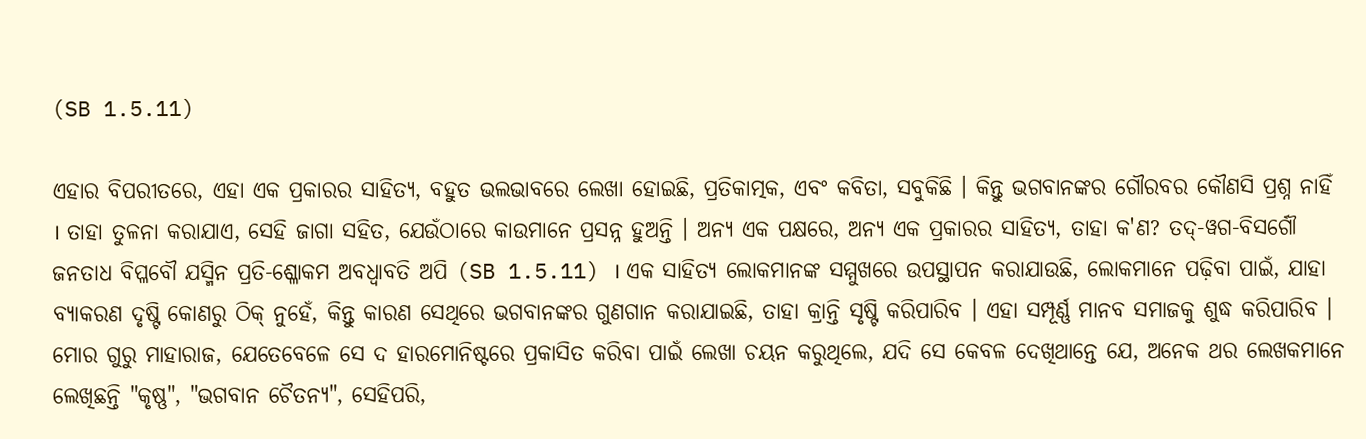(SB 1.5.11)

ଏହାର ବିପରୀତରେ, ଏହା ଏକ ପ୍ରକାରର ସାହିତ୍ୟ, ବହୁତ ଭଲଭାବରେ ଲେଖା ହୋଇଛି, ପ୍ରତିକାତ୍ମକ, ଏବଂ କବିତା, ସବୁକିଛି । କିନ୍ତୁ ଭଗବାନଙ୍କର ଗୌରବର କୌଣସି ପ୍ରଶ୍ନ ନାହିଁ । ତାହା ତୁଳନା କରାଯାଏ, ସେହି ଜାଗା ସହିତ, ଯେଉଁଠାରେ କାଉମାନେ ପ୍ରସନ୍ନ ହୁଅନ୍ତି । ଅନ୍ୟ ଏକ ପକ୍ଷରେ, ଅନ୍ୟ ଏକ ପ୍ରକାରର ସାହିତ୍ୟ, ତାହା କ'ଣ? ତଦ୍-ୱଗ-ବିସର୍ଗୌ ଜନତାଧ ବିପ୍ଳବୌ ଯସ୍ମିନ ପ୍ରତି-ଶ୍ଳୋକମ ଅବଧ୍ଵାବତି ଅପି (SB 1.5.11) । ଏକ ସାହିତ୍ୟ ଲୋକମାନଙ୍କ ସମ୍ମୁଖରେ ଉପସ୍ଥାପନ କରାଯାଉଛି, ଲୋକମାନେ ପଢ଼ିବା ପାଇଁ, ଯାହା ବ୍ୟାକରଣ ଦୃଷ୍ଟି କୋଣରୁ ଠିକ୍ ନୁହେଁ, କିନ୍ତୁ କାରଣ ସେଥିରେ ଭଗବାନଙ୍କର ଗୁଣଗାନ କରାଯାଇଛି, ତାହା କ୍ରାନ୍ତି ସୃଷ୍ଟି କରିପାରିବ । ଏହା ସମ୍ପୂର୍ଣ୍ଣ ମାନବ ସମାଜକୁ ଶୁଦ୍ଧ କରିପାରିବ । ମୋର ଗୁରୁ ମାହାରାଜ, ଯେତେବେଳେ ସେ ଦ ହାରମୋନିଷ୍ଟରେ ପ୍ରକାସିତ କରିବା ପାଇଁ ଲେଖା ଚୟନ କରୁଥିଲେ, ଯଦି ସେ କେବଳ ଦେଖିଥାନ୍ତେ ଯେ, ଅନେକ ଥର ଲେଖକମାନେ ଲେଖିଛନ୍ତି "କୃଷ୍ଣ", "ଭଗବାନ ଚୈତନ୍ୟ", ସେହିପରି,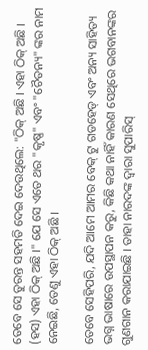ତେବେ ସେ ତୁରନ୍ତ ସହମତି ଦେଇ ଦେଉଥିଲେ: "ଠିକ୍ ଅଛି । ଏହା ଠିକ୍ ଅଛି । (ହସ) ଏହା ଠିକ୍ ଅଛି ।" ଯେ ସେ ଏତେ ଥର "କୃଷ୍ଣ" ଏବଂ "ଚୈତନ୍ୟ" ଙ୍କର ନାମ ନେଇଛି, ତେଣୁ ଏହା ଠିକ୍ ଅଛି ।

ତେବେ ସେହିପରି, ଯଦି ଆମେ ଆମର ବେକ୍ ଟୁ ଗଡହେଡ୍ ଏବଂ ଅନ୍ୟ ସାହିତ୍ୟ ଭଗ୍ନ ଭାଷାରେ ଉପସ୍ଥାପନ କରୁ, କିଛି କଥା ନାହିଁ କାରଣ ସେଥିରେ ଭଗବାନଙ୍କର ଗୁଣଗାନ କରାଯାଇଛି । ତାହା ନାରଦଙ୍କ ଦ୍ଵାରା ସୁପାରିସ୍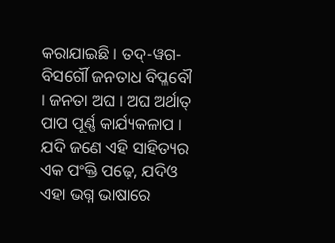କରାଯାଇଛି । ତଦ୍-ୱଗ-ବିସର୍ଗୌ ଜନତାଧ ବିପ୍ଳବୌ । ଜନତା ଅଘ । ଅଘ ଅର୍ଥାତ୍ ପାପ ପୂର୍ଣ୍ଣ କାର୍ଯ୍ୟକଳାପ । ଯଦି ଜଣେ ଏହି ସାହିତ୍ୟର ଏକ ପଂକ୍ତି ପଢ଼େ, ଯଦିଓ ଏହା ଭଗ୍ନ ଭାଷାରେ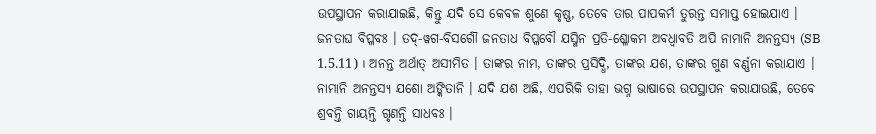ଉପସ୍ଥାପନ କରାଯାଇଛି, କିନ୍ତୁ ଯଦି ସେ କେବଳ ଶୁଣେ କୃଷ୍ଣ, ତେବେ ତାର ପାପକର୍ମ ତୁରନ୍ତ ସମାପ୍ତ ହୋଇଯାଏ । ଜନତାଘ ବିପ୍ଳବଃ । ତଦ୍-ୱଗ-ବିସର୍ଗୌ ଜନତାଧ ବିପ୍ଳବୌ ଯସ୍ମିନ ପ୍ରତି-ଶ୍ଳୋକମ ଅବଧ୍ଵାବତି ଅପି ନାମାନି ଅନନ୍ତସ୍ୟ (SB 1.5.11) । ଅନନ୍ତ ଅର୍ଥାତ୍ ଅସୀମିତ । ତାଙ୍କର ନାମ, ତାଙ୍କର ପ୍ରସିଦ୍ଧି, ତାଙ୍କର ଯଶ, ତାଙ୍କର ଗୁଣ ବର୍ଣ୍ଣନା କରାଯାଏ । ନାମାନି ଅନନ୍ତସ୍ୟ ଯଶୋ ଅଙ୍କିତାନି । ଯଦି ଯଶ ଅଛି, ଏପରିକି ତାହା ଭଗ୍ନ ଭାଷାରେ ଉପସ୍ଥାପନ କରାଯାଉଛି, ତେବେ ଶ୍ରବନ୍ତି ଗାୟନ୍ତି ଗୃଣନ୍ତି ସାଧବଃ ।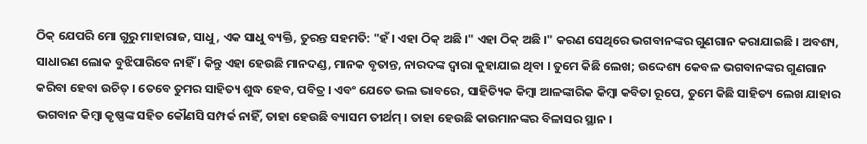ଠିକ୍ ଯେପରି ମୋ ଗୁରୁ ମାହାରାଜ, ସାଧୁ, ଏକ ସାଧୁ ବ୍ୟକ୍ତି, ତୁରନ୍ତ ସହମତି: "ହଁ । ଏହା ଠିକ୍ ଅଛି ।" ଏହା ଠିକ୍ ଅଛି ।" କରଣ ସେଥିରେ ଭଗବାନଙ୍କର ଗୁଣଗାନ କରାଯାଇଛି । ଅବଶ୍ୟ, ସାଧାରଣ ଲୋକ ବୁଝିପାରିବେ ନାହିଁ । କିନ୍ତୁ ଏହା ହେଉଛି ମାନଦଣ୍ଡ, ମାନକ ବୃତାନ୍ତ, ନାରଦଙ୍କ ଦ୍ଵାରା କୁହାଯାଇ ଥିବା । ତୁମେ କିଛି ଲେଖ; ଉଦ୍ଦେଶ୍ୟ କେବଳ ଭଗବାନଙ୍କର ଗୁଣଗାନ କରିବା ହେବା ଉଚିତ୍ । ତେବେ ତୁମର ସାହିତ୍ୟ ଶୁଦ୍ଧ ହେବ, ପବିତ୍ର । ଏବଂ ଯେତେ ଭଲ ଭାବରେ, ସାହିତ୍ୟିକ କିମ୍ଵା ଆଳଙ୍କାରିକ କିମ୍ଵା କବିତା ରୂପେ, ତୁମେ କିଛି ସାହିତ୍ୟ ଲେଖ ଯାହାର ଭଗବାନ କିମ୍ଵା କୃଷ୍ଣଙ୍କ ସହିତ କୌଣସି ସମ୍ପର୍କ ନାହିଁ, ତାହା ହେଉଛି ବ୍ୟାସମ ତୀର୍ଥମ୍ । ତାହା ହେଉଛି କାଉମାନଙ୍କର ବିଳାସର ସ୍ଥାନ ।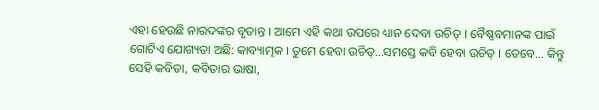ଏହା ହେଉଛି ନାରଦଙ୍କର ବୃତାନ୍ତ । ଆମେ ଏହି କଥା ଉପରେ ଧ୍ୟାନ ଦେବା ଉଚିତ୍ । ବୈଷ୍ଣବମାନଙ୍କ ପାଇଁ ଗୋଟିଏ ଯୋଗ୍ୟତା ଅଛି: କାବ୍ୟାତ୍ମକ । ତୁମେ ହେବା ଉଚିତ୍...ସମସ୍ତେ କବି ହେବା ଉଚିତ୍ । ତେବେ... କିନ୍ତୁ ସେହି କବିତା, କବିତାର ଭାଷା,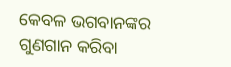କେବଳ ଭଗବାନଙ୍କର ଗୁଣଗାନ କରିବା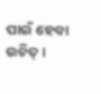ପାଇଁ ହେବା ଉଚିତ୍ ।